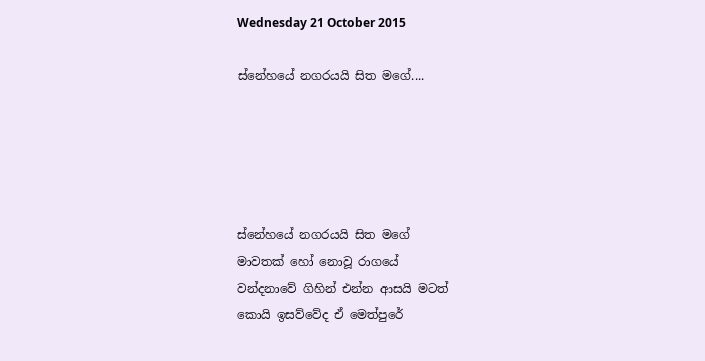Wednesday 21 October 2015

ස්නේහයේ නගරයයි සිත මගේ....





ස්නේහයේ නගරයයි සිත මගේ
මාවතක් හෝ නොවූ රාගයේ
වන්දනාවේ ගිහින් එන්න ආසයි මටත්
කොයි ඉසව්වේද ඒ මෙත්පුරේ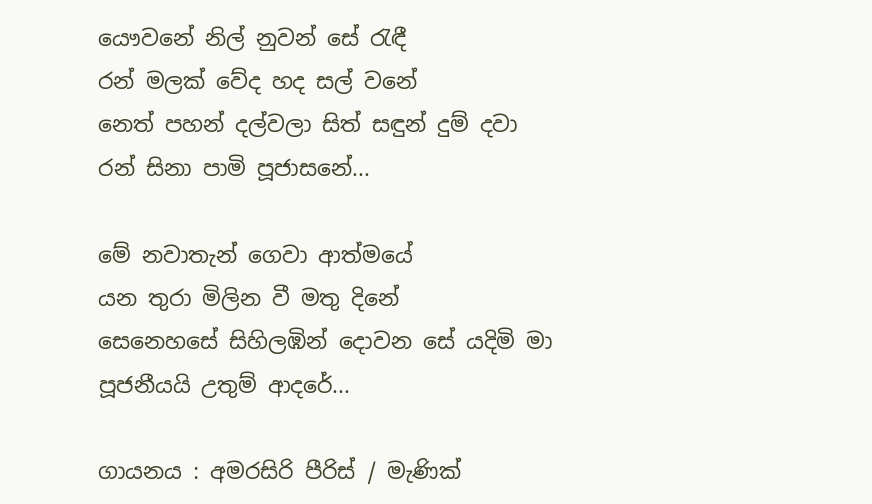යෞවනේ නිල් නුවන් සේ රැඳී
රන් මලක් වේද හද සල් වනේ
නෙත් පහන් දල්වලා සිත් සඳුන් දුම් දවා
රන් සිනා පාමි පූජාසනේ...

මේ නවාතැන් ගෙවා ආත්මයේ
යන තුරා මිලින වී මතු දිනේ
සෙනෙහසේ සිහිලඹින් දොවන සේ යදිමි මා
පූජනීයයි උතුම් ආදරේ...

ගායනය : අමරසිරි පීරිස් / මැණික්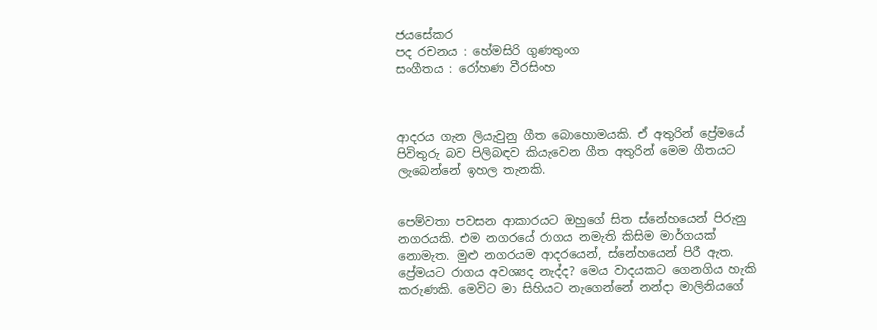ජයසේකර
පද රචනය : හේමසිරි ගුණතුංග
සංගීතය : රෝහණ වීරසිංහ



ආදරය ගැන ලියැවුනු ගීත බොහොමයකි. ඒ අතුරින් ප්‍රේමයේ පිවිතුරු බව පිලිබඳව කියැවෙන ගීත අතුරින් මෙම ගීතයට ලැබෙන්නේ ඉහල තැනකි.


පෙම්වතා පවසන ආකාරයට ඔහුගේ සිත ස්නේහයෙන් පිරුනු නගරයකි. එම නගරයේ රාගය නමැති කිසිම මාර්ගයක් නොමැත. මුළු නගරයම ආදරයෙන්, ස්නේහයෙන් පිරී ඇත.
ප්‍රේමයට රාගය අවශ්‍යද නැද්ද? මෙය වාදයකට ගෙනගිය හැකි කරුණකි. මෙවිට මා සිහියට නැගෙන්නේ නන්දා මාලිනියගේ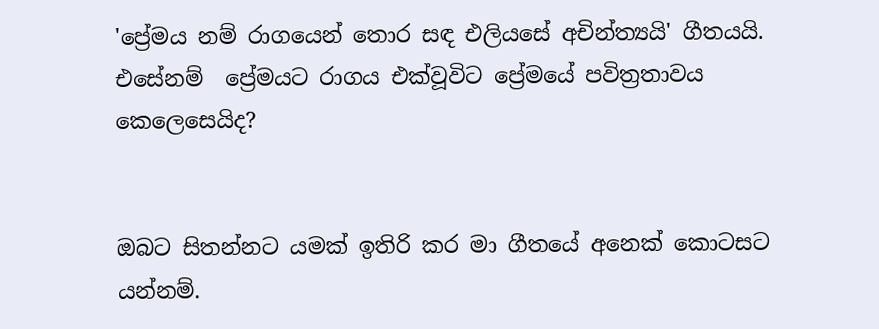'ප්‍රේමය නම් රාගයෙන් තොර සඳ එලියසේ අචින්ත්‍යයි' ගීතයයි. එසේනම්  ප්‍රේමයට රාගය එක්වූවිට ප්‍රේමයේ පවිත්‍රතාවය කෙලෙසෙයිද?


ඔබට සිතන්නට යමක් ඉතිරි කර මා ගීතයේ අනෙක් කොටසට යන්නම්.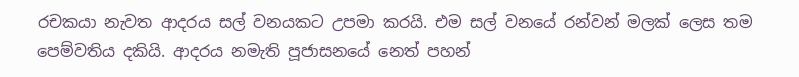රචකයා නැවත ආදරය සල් වනයකට උපමා කරයි. එම සල් වනයේ රන්වන් මලක් ලෙස තම පෙම්වතිය දකියි. ආදරය නමැති පූජාසනයේ නෙත් පහන්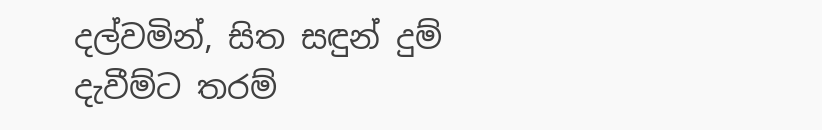දල්වමින්, සිත සඳුන් දුම් දැවීම්ට තරම්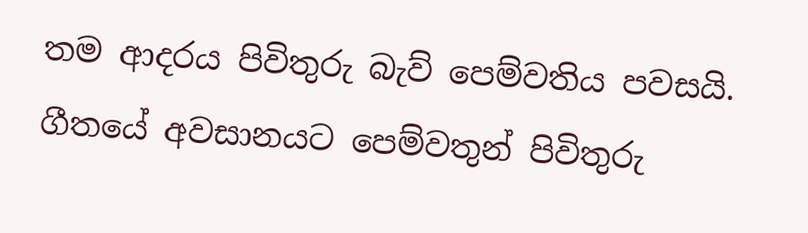තම ආදරය පිවිතුරු බැව් පෙම්වතිය පවසයි.
ගීතයේ අවසානයට පෙම්වතුන් පිවිතුරු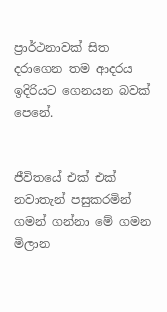ප්‍රාර්ථනාවක් සිත දරාගෙන තම ආදරය ඉදිරියට ගෙනයන බවක් පෙනේ.


ජීවිතයේ එක් එක් නවාතැන් පසුකරමින් ගමන් ගන්නා මේ ගමන මිලාන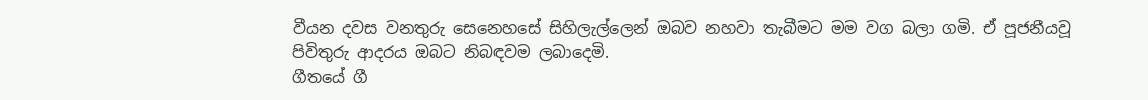වීයන දවස වනතුරු සෙනෙහසේ සිහිලැල්ලෙන් ඔබව නහවා තැබීමට මම වග බලා ගමි. ඒ පූජනීයවූ  පිවිතුරු ආදරය ඔබට නිබඳවම ලබාදෙමි.
ගීතයේ ගී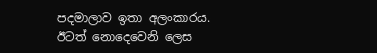පදමාලාව ඉතා අලංකාරය. ඊටත් නොදෙවෙනි ලෙස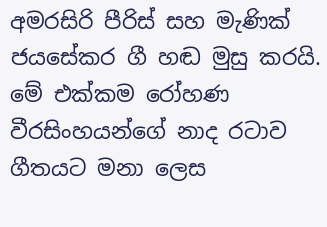අමරසිරි පීරිස් සහ මැණික් ජයසේකර ගී හඬ මුසු කරයි. මේ එක්කම රෝහණ වීරසිංහයන්ගේ නාද රටාව ගීතයට මනා ලෙස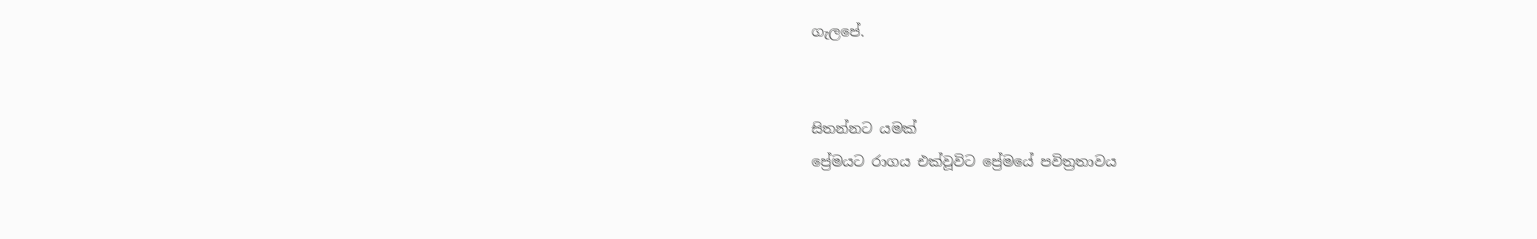ගැලපේ.


සිතන්නට යමක්
ප්‍රේමයට රාගය එක්වූවිට ප්‍රේමයේ පවිත්‍රතාවය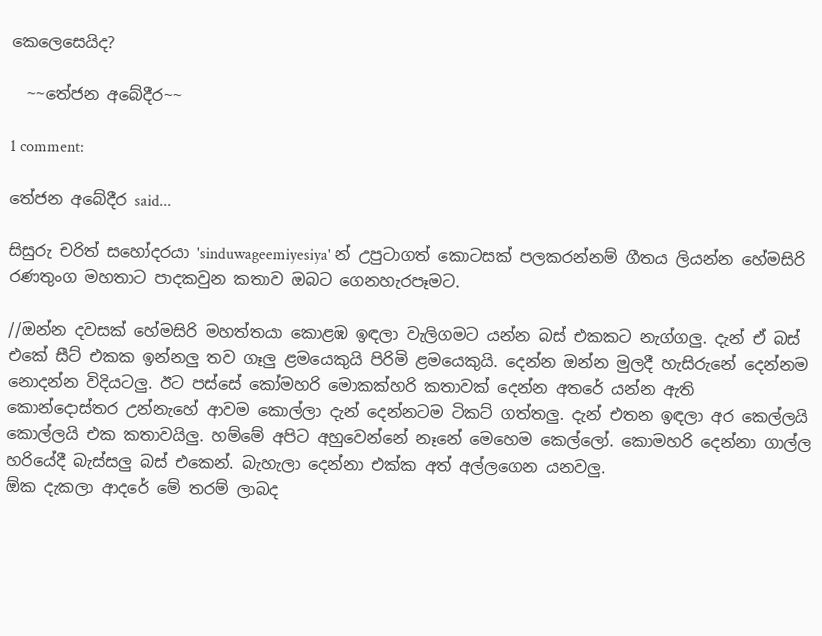කෙලෙසෙයිද?

  ~~තේජන අබේදීර~~

1 comment:

තේජන අබේදීර said...

සිසුරු චරිත් සහෝදරයා 'sinduwageemiyesiya' න් උපුටාගත් කොටසක් පලකරන්නම් ගීතය ලියන්න හේමසිරි රණතුංග මහතාට පාදකවුන කතාව ඔබට ගෙනහැරපෑමට.

//ඔන්න දවසක් හේමසිරි මහත්තයා කොළඹ ඉඳලා වැලිගමට යන්න බස් එකකට නැග්ගලු. දැන් ඒ බස් එකේ සීට් එකක ඉන්නලු තව ගෑලු ළමයෙකුයි පිරිමි ළමයෙකුයි. දෙන්න ඔන්න මුලදී හැසිරුනේ දෙන්නම නොදන්න විදියටලු. ඊට පස්සේ කෝමහරි මොකක්හරි කතාවක් දෙන්න අතරේ යන්න ඇති කොන්දොස්තර උන්නැහේ ආවම කොල්ලා දැන් දෙන්නටම ටිකට් ගත්තලු. දැන් එතන ඉඳලා අර කෙල්ලයි කොල්ලයි එක කතාවයිලු. හම්මේ අපිට අහුවෙන්නේ නෑනේ මෙහෙම කෙල්ලෝ. කොමහරි දෙන්නා ගාල්ල හරියේදී බැස්සලු බස් එකෙන්. බැහැලා දෙන්නා එක්ක අත් අල්ලගෙන යනවලු.
ඕක දැකලා ආදරේ මේ තරම් ලාබද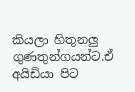කියලා හිතුනලු ගුණතුන්ගයන්ට.ඒ අයිඩියා පිට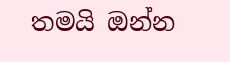තමයි ඔන්න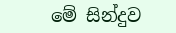මේ සින්දුව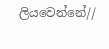ලියවෙන්නේ//